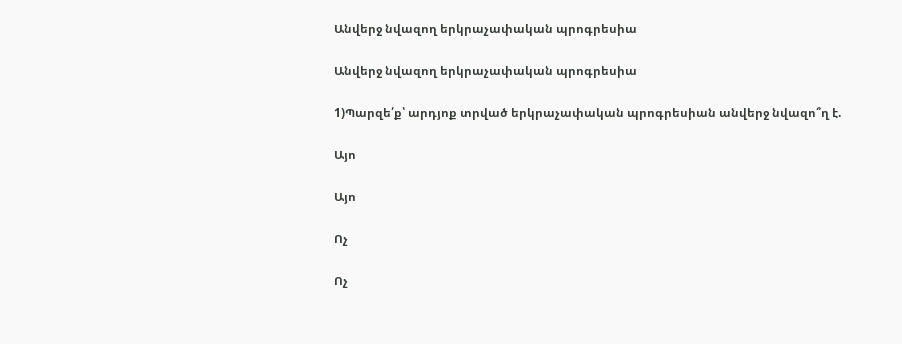Անվերջ նվազող երկրաչափական պրոգրեսիա

Անվերջ նվազող երկրաչափական պրոգրեսիա

1)Պարզե՛ք՝ արդյոք տրված երկրաչափական պրոգրեսիան անվերջ նվազո՞ղ է.

Այո

Այո

Ոչ

Ոչ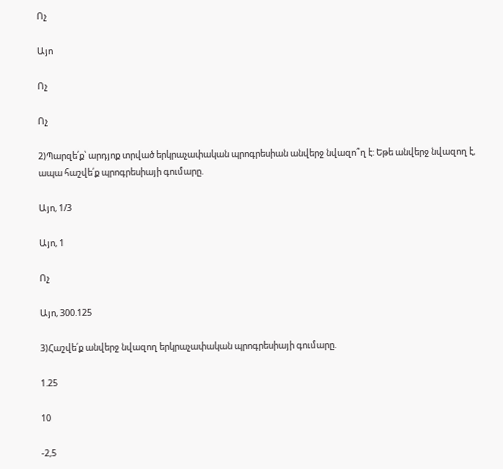Ոչ

Այո

Ոչ

Ոչ

2)Պարզե՛ք՝ արդյոք տրված երկրաչափական պրոգրեսիան անվերջ նվազո՞ղ է: Եթե անվերջ նվազող է, ապա հաշվե՛ք պրոգրեսիայի գումարը.

Այո, 1/3

Այո, 1

Ոչ

Այո, 300.125

3)Հաշվե՛ք անվերջ նվազող երկրաչափական պրոգրեսիայի գումարը.

1.25

10

-2,5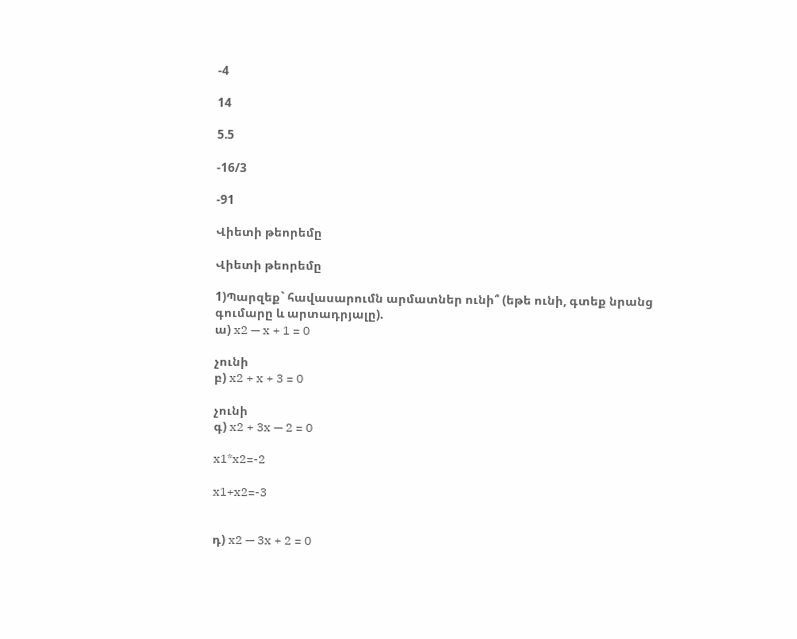-4

14

5.5

-16/3

-91

Վիետի թեորեմը

Վիետի թեորեմը

1)Պարզեք` հավասարումն արմատներ ունի՞ (եթե ունի, գտեք նրանց գումարը և արտադրյալը).
ա) x2 — x + 1 = 0

չունի
բ) x2 + x + 3 = 0

չունի
գ) x2 + 3x — 2 = 0

x1*x2=-2

x1+x2=-3


դ) x2 — 3x + 2 = 0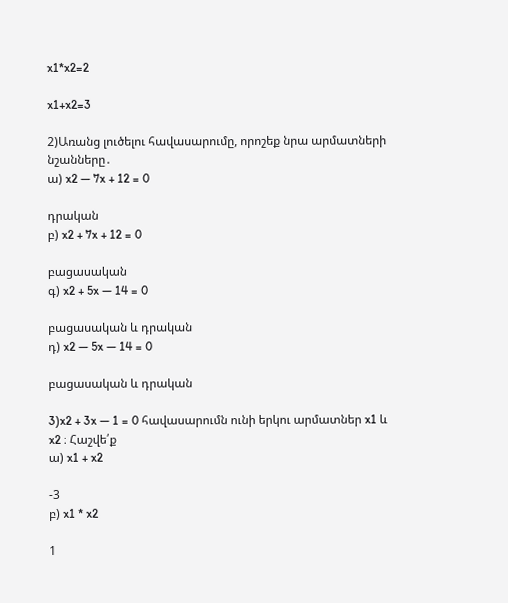x1*x2=2

x1+x2=3

2)Առանց լուծելու հավասարումը, որոշեք նրա արմատների նշանները․
ա) x2 — 7x + 12 = 0

դրական
բ) x2 + 7x + 12 = 0

բացասական
գ) x2 + 5x — 14 = 0

բացասական և դրական
դ) x2 — 5x — 14 = 0

բացասական և դրական

3)x2 + 3x — 1 = 0 հավասարումն ունի երկու արմատներ x1 և x2 ։ Հաշվե՛ք
ա) x1 + x2

-3
բ) x1 * x2

1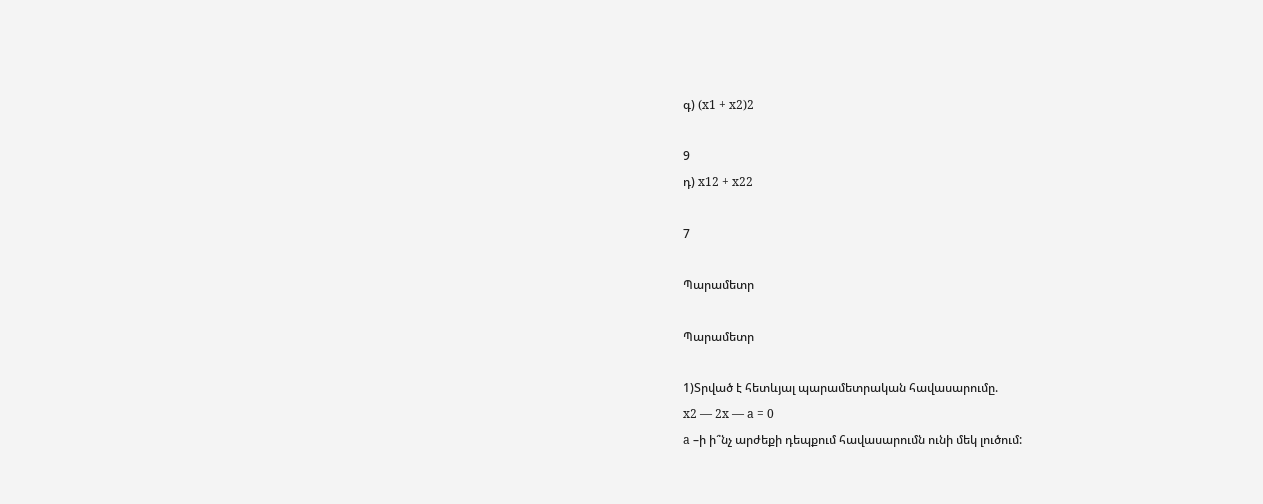գ) (x1 + x2)2

9
դ) x12 + x22

7

Պարամետր

Պարամետր

1)Տրված է հետևյալ պարամետրական հավասարումը.
x2 — 2x — a = 0
a –ի ի՞նչ արժեքի դեպքում հավասարումն ունի մեկ լուծում: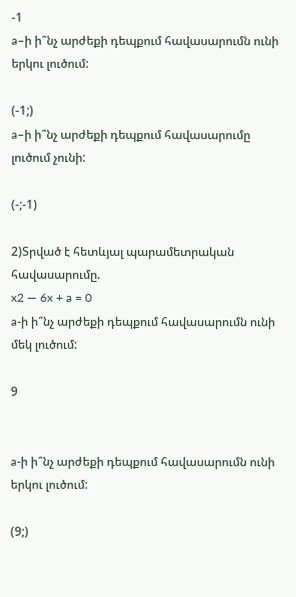-1
a–ի ի՞նչ արժեքի դեպքում հավասարումն ունի երկու լուծում:

(-1;)
a–ի ի՞նչ արժեքի դեպքում հավասարումը լուծում չունի:

(-;-1)

2)Տրված է հետևյալ պարամետրական հավասարումը.
x2 — 6x + a = 0
a-ի ի՞նչ արժեքի դեպքում հավասարումն ունի մեկ լուծում:

9


a-ի ի՞նչ արժեքի դեպքում հավասարումն ունի երկու լուծում:

(9;)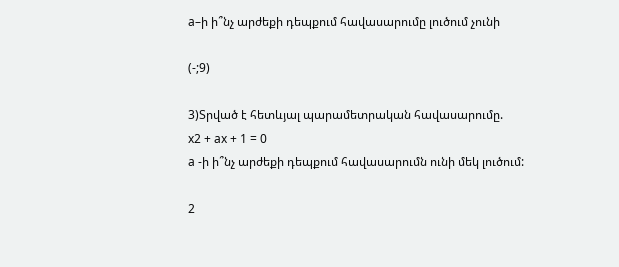a–ի ի՞նչ արժեքի դեպքում հավասարումը լուծում չունի

(-;9)

3)Տրված է հետևյալ պարամետրական հավասարումը.
x2 + ax + 1 = 0
a -ի ի՞նչ արժեքի դեպքում հավասարումն ունի մեկ լուծում:

2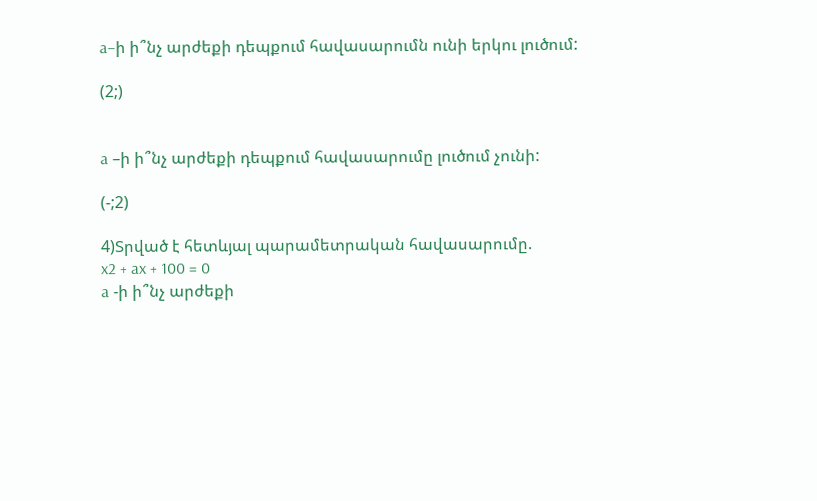a–ի ի՞նչ արժեքի դեպքում հավասարումն ունի երկու լուծում:

(2;)


a –ի ի՞նչ արժեքի դեպքում հավասարումը լուծում չունի:

(-;2)

4)Տրված է հետևյալ պարամետրական հավասարումը.
x2 + ax + 100 = 0
a -ի ի՞նչ արժեքի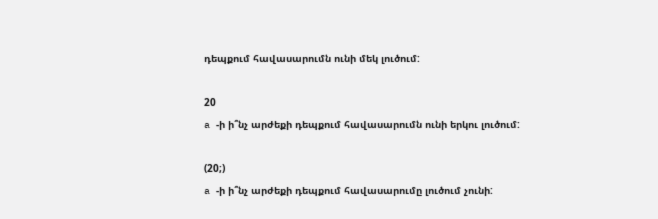դեպքում հավասարումն ունի մեկ լուծում:

20
a -ի ի՞նչ արժեքի դեպքում հավասարումն ունի երկու լուծում:

(20;)
a -ի ի՞նչ արժեքի դեպքում հավասարումը լուծում չունի: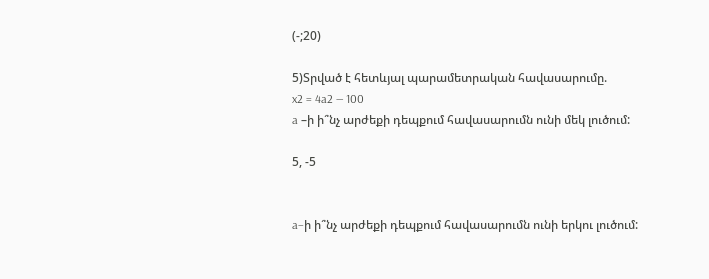(-;20)

5)Տրված է հետևյալ պարամետրական հավասարումը.
x2 = 4a2 — 100
a –ի ի՞նչ արժեքի դեպքում հավասարումն ունի մեկ լուծում:

5, -5


a–ի ի՞նչ արժեքի դեպքում հավասարումն ունի երկու լուծում: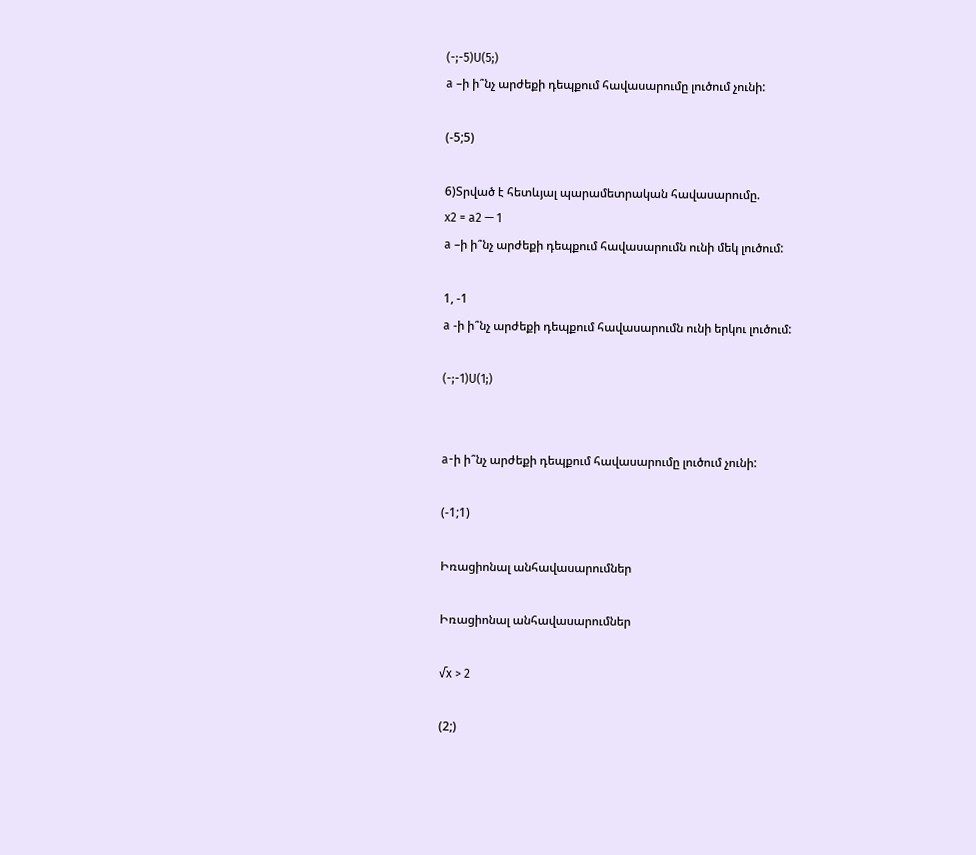(-;-5)U(5;)
a –ի ի՞նչ արժեքի դեպքում հավասարումը լուծում չունի:

(-5;5)

6)Տրված է հետևյալ պարամետրական հավասարումը.
x2 = a2 — 1
a –ի ի՞նչ արժեքի դեպքում հավասարումն ունի մեկ լուծում:

1, -1
a -ի ի՞նչ արժեքի դեպքում հավասարումն ունի երկու լուծում:

(-;-1)U(1;)


a-ի ի՞նչ արժեքի դեպքում հավասարումը լուծում չունի:

(-1;1)

Իռացիոնալ անհավասարումներ

Իռացիոնալ անհավասարումներ

√x > 2

(2;)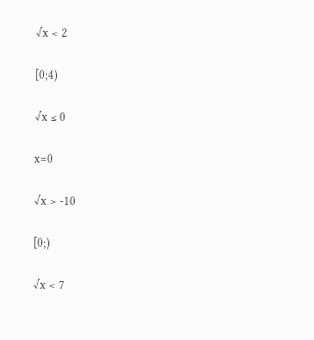√x < 2

[0;4)

√x ≤ 0

x=0

√x > -10

[0;)

√x < 7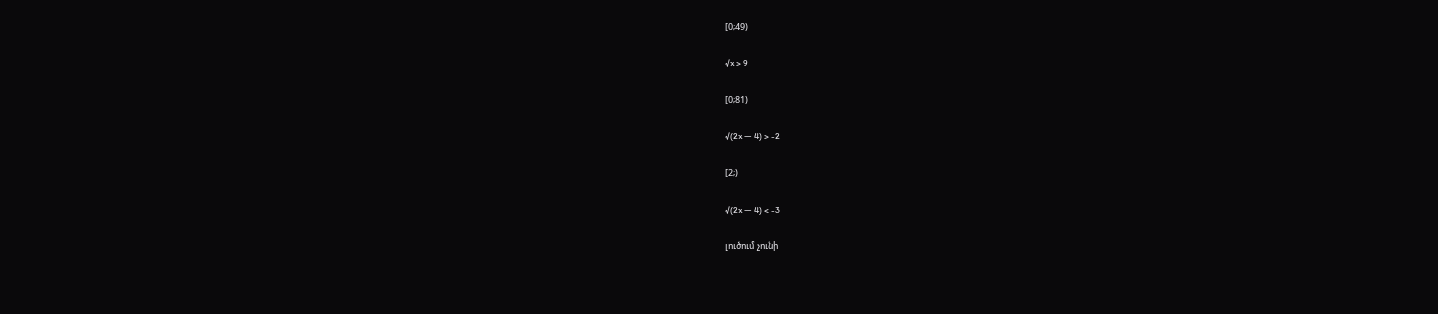[0;49)

√x > 9

[0;81)

√(2x — 4) > -2

[2;)

√(2x — 4) < -3

լուծում չունի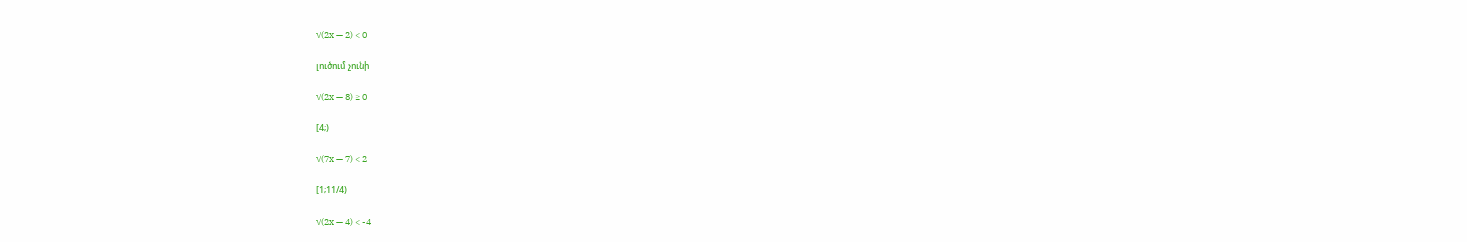√(2x — 2) < 0

լուծում չունի

√(2x — 8) ≥ 0

[4;)

√(7x — 7) < 2

[1;11/4)

√(2x — 4) < -4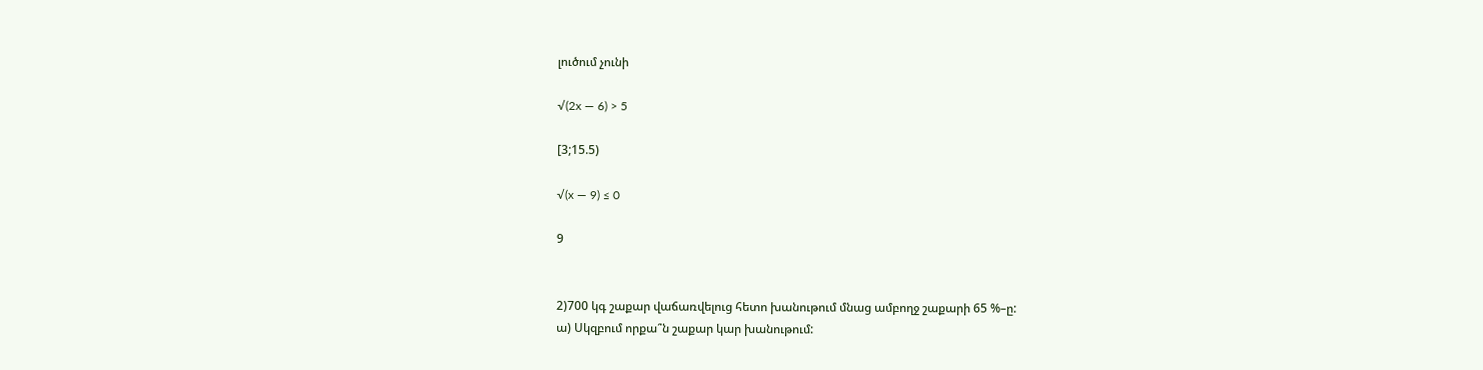լուծում չունի

√(2x — 6) > 5

[3;15.5)

√(x — 9) ≤ 0

9


2)700 կգ շաքար վաճառվելուց հետո խանութում մնաց ամբողջ շաքարի 65 %–ը:
ա) Սկզբում որքա՞ն շաքար կար խանութում: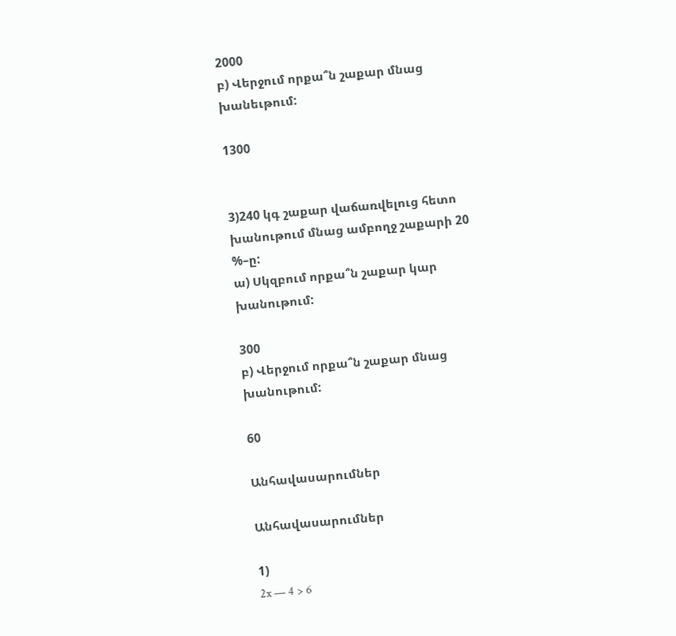2000
բ) Վերջում որքա՞ն շաքար մնաց խանեւթում:

1300


3)240 կգ շաքար վաճառվելուց հետո խանութում մնաց ամբողջ շաքարի 20 %–ը:
ա) Սկզբում որքա՞ն շաքար կար խանութում:

300
բ) Վերջում որքա՞ն շաքար մնաց խանութում:

60

Անհավասարումներ

Անհավասարումներ

1)
2x — 4 > 6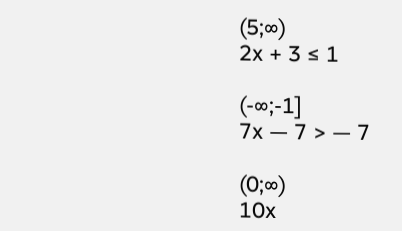(5;∞)
2x + 3 ≤ 1

(-∞;-1]
7x — 7 > — 7

(0;∞)
10x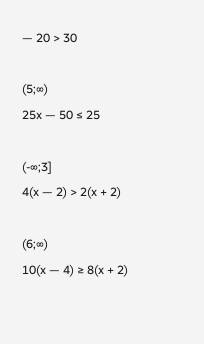— 20 > 30

(5;∞)
25x — 50 ≤ 25

(-∞;3]
4(x — 2) > 2(x + 2)

(6;∞)
10(x — 4) ≥ 8(x + 2)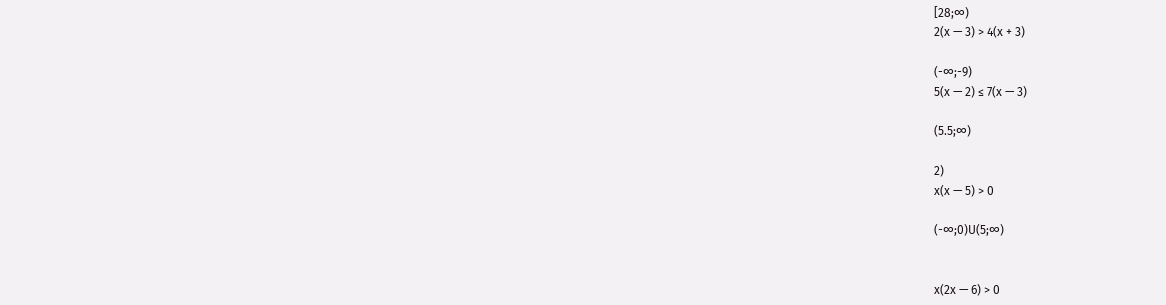[28;∞)
2(x — 3) > 4(x + 3)

(-∞;-9)
5(x — 2) ≤ 7(x — 3)

(5.5;∞)

2)
x(x — 5) > 0

(-∞;0)U(5;∞)


x(2x — 6) > 0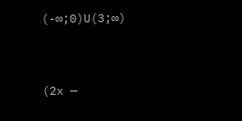(-∞;0)U(3;∞)


(2x —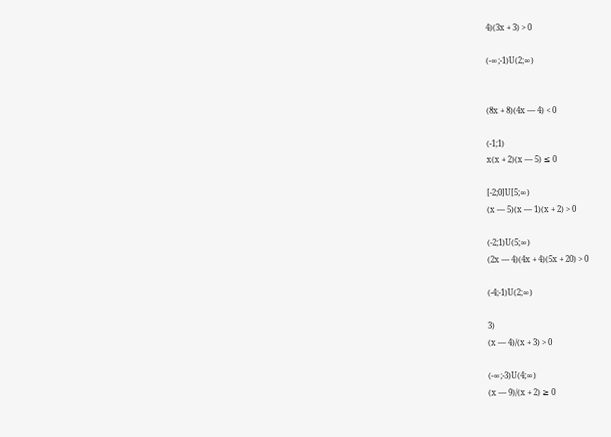4)(3x + 3) > 0

(-∞;-1)U(2;∞)


(8x + 8)(4x — 4) < 0

(-1;1)
x(x + 2)(x — 5) ≤ 0

[-2;0]U[5;∞)
(x — 5)(x — 1)(x + 2) > 0

(-2;1)U(5;∞)
(2x — 4)(4x + 4)(5x + 20) > 0

(-4;-1)U(2;∞)

3)
(x — 4)/(x + 3) > 0

(-∞;-3)U(4;∞)
(x — 9)/(x + 2) ≥ 0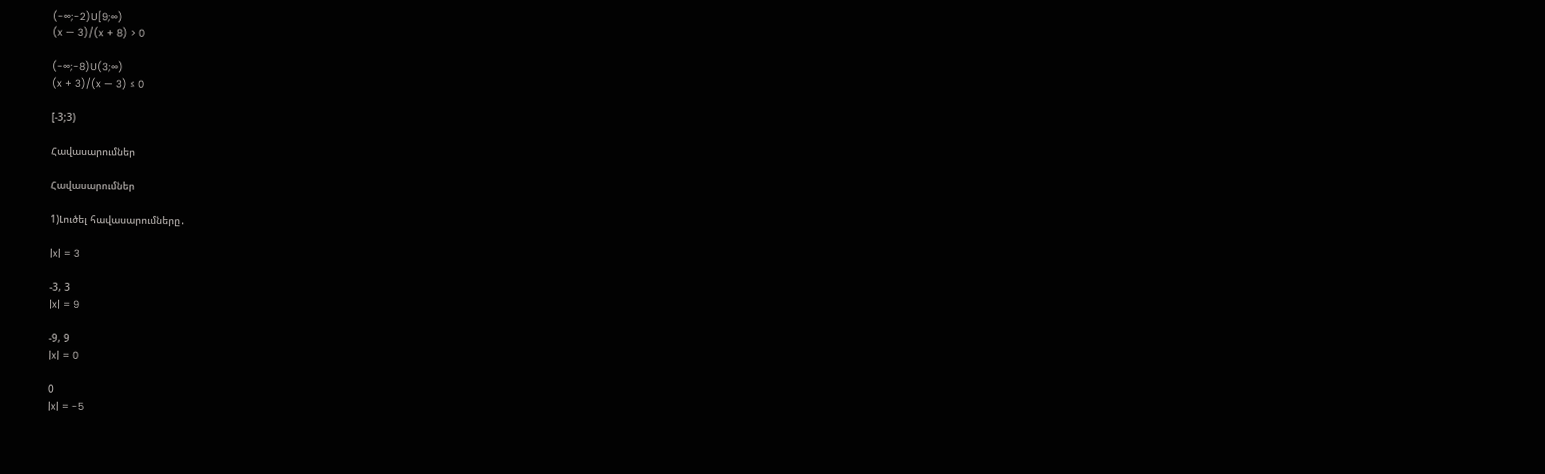(-∞;-2)U[9;∞)
(x — 3)/(x + 8) > 0

(-∞;-8)U(3;∞)
(x + 3)/(x — 3) ≤ 0

[-3;3)

Հավասարումներ

Հավասարումներ

1)Լուծել հավասարումները․

|x| = 3

-3, 3
|x| = 9

-9, 9
|x| = 0

0
|x| = -5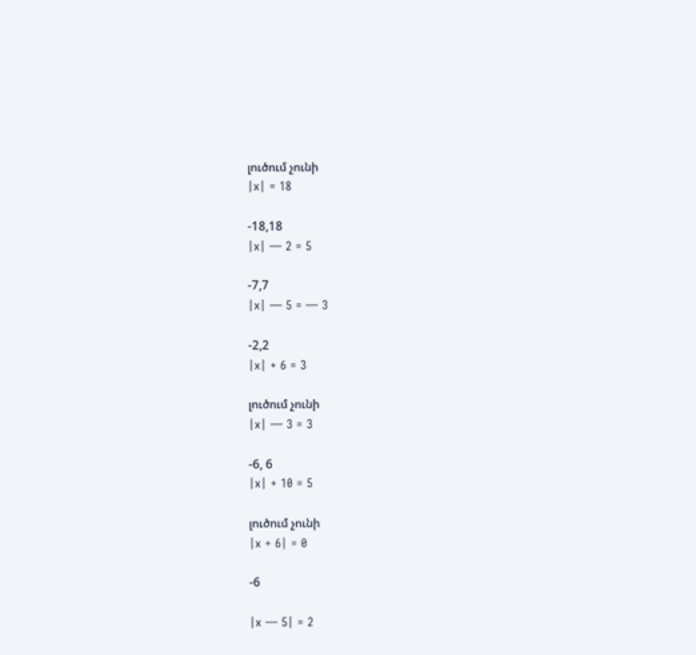լուծում չունի
|x| = 18

-18,18
|x| — 2 = 5

-7,7
|x| — 5 = — 3

-2,2
|x| + 6 = 3

լուծում չունի
|x| — 3 = 3

-6, 6
|x| + 10 = 5

լուծում չունի
|x + 6| = 0

-6

|x — 5| = 2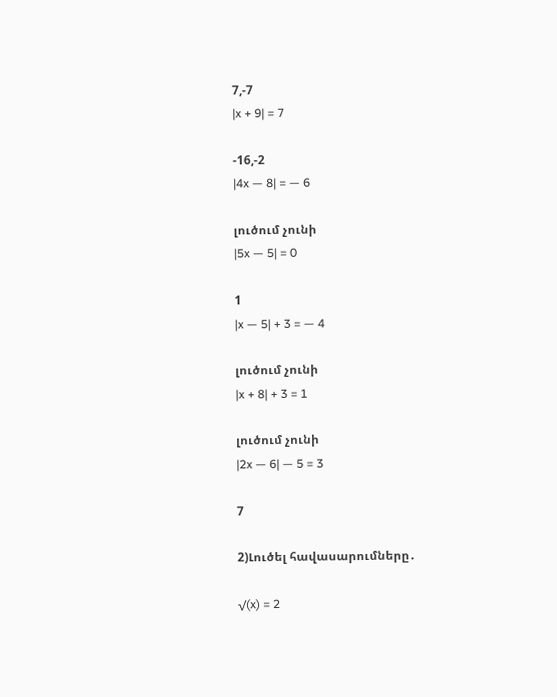7,-7
|x + 9| = 7

-16,-2
|4x — 8| = — 6

լուծում չունի
|5x — 5| = 0

1
|x — 5| + 3 = — 4

լուծում չունի
|x + 8| + 3 = 1

լուծում չունի
|2x — 6| — 5 = 3

7

2)Լուծել հավասարումները․

√(x) = 2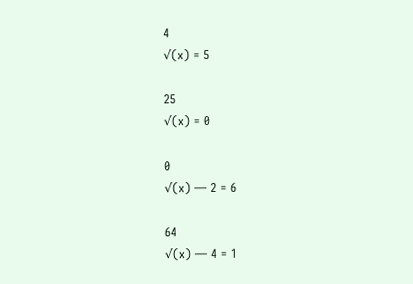4
√(x) = 5

25
√(x) = 0

0
√(x) — 2 = 6

64
√(x) — 4 = 1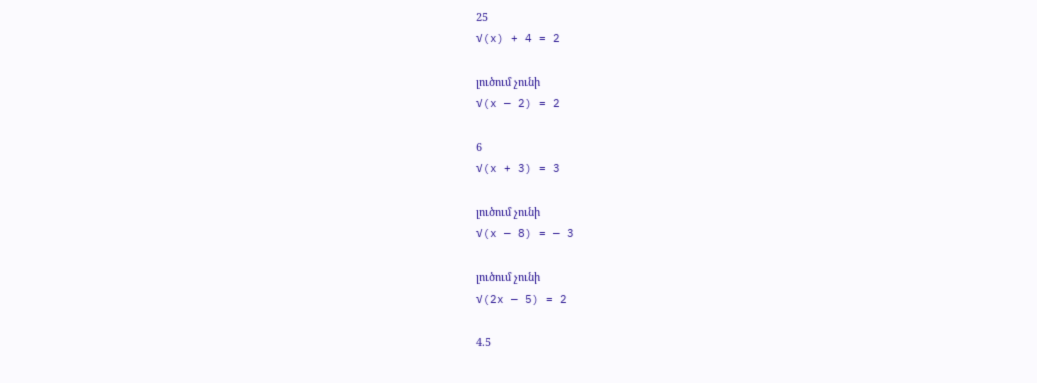25
√(x) + 4 = 2

լուծում չունի
√(x — 2) = 2

6
√(x + 3) = 3

լուծում չունի
√(x — 8) = — 3

լուծում չունի
√(2x — 5) = 2

4.5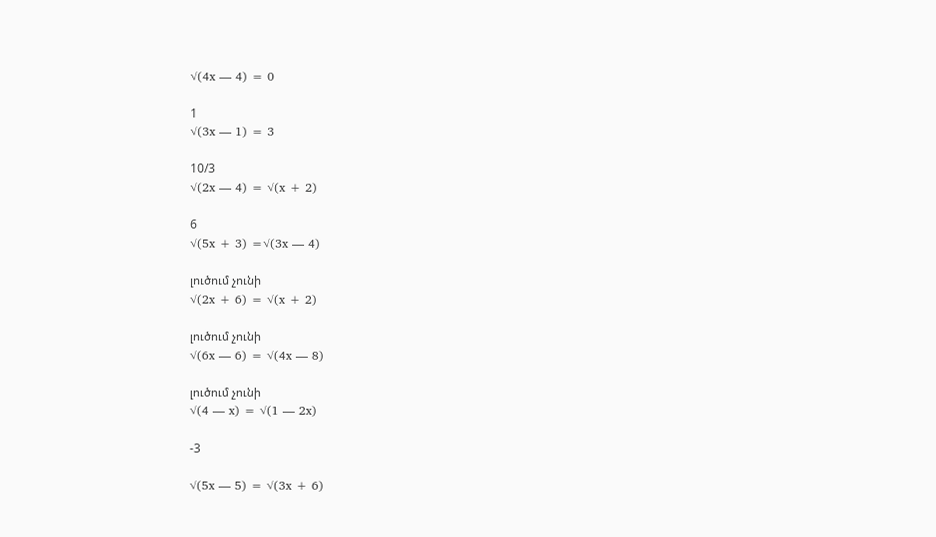√(4x — 4) = 0

1
√(3x — 1) = 3

10/3
√(2x — 4) = √(x + 2)

6
√(5x + 3) =√(3x — 4)

լուծում չունի
√(2x + 6) = √(x + 2)

լուծում չունի
√(6x — 6) = √(4x — 8)

լուծում չունի
√(4 — x) = √(1 — 2x)

-3

√(5x — 5) = √(3x + 6)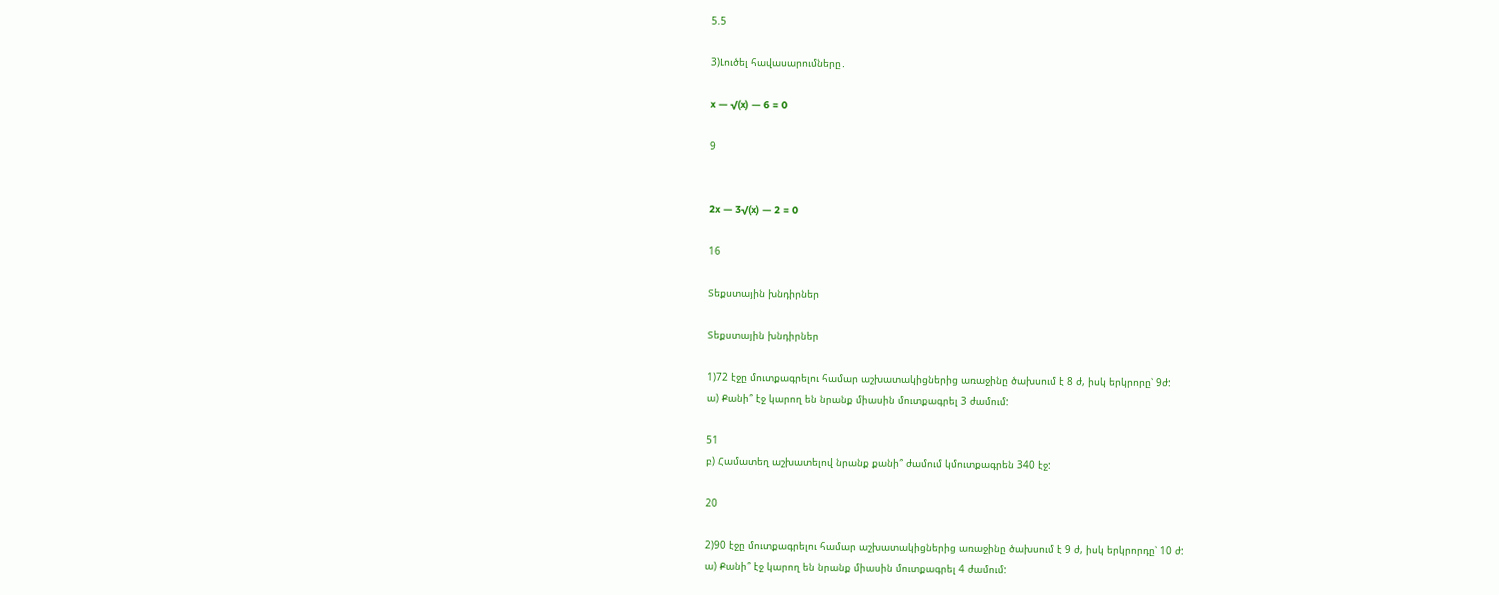5.5

3)Լուծել հավասարումները․

x — √(x) — 6 = 0

9


2x — 3√(x) — 2 = 0

16

Տեքստային խնդիրներ

Տեքստային խնդիրներ

1)72 էջը մուտքագրելու համար աշխատակիցներից առաջինը ծախսում է 8 ժ, իսկ երկրորը՝ 9ժ:
ա) Քանի՞ էջ կարող են նրանք միասին մուտքագրել 3 ժամում:

51
բ) Համատեղ աշխատելով նրանք քանի՞ ժամում կմուտքագրեն 340 էջ:

20

2)90 էջը մուտքագրելու համար աշխատակիցներից առաջինը ծախսում է 9 ժ, իսկ երկրորդը՝ 10 ժ:
ա) Քանի՞ էջ կարող են նրանք միասին մուտքագրել 4 ժամում: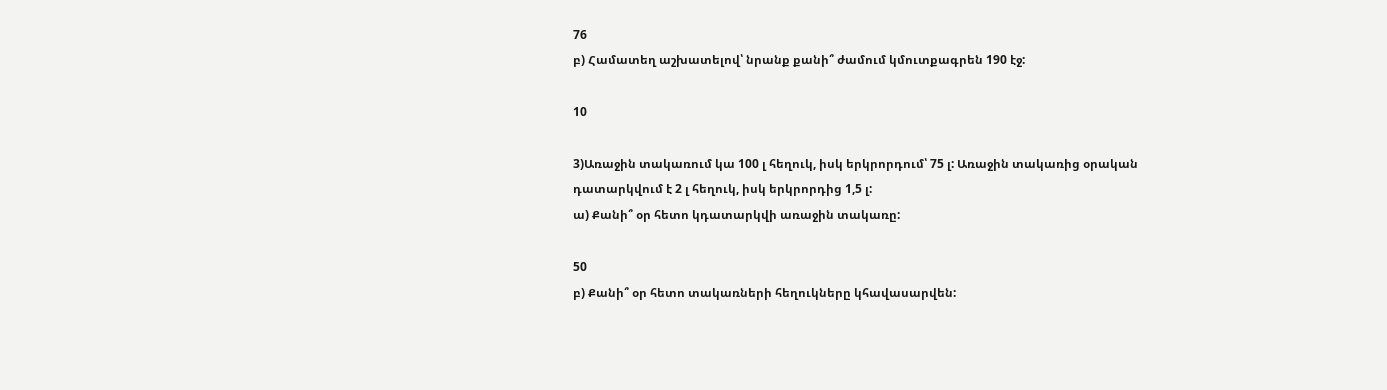76
բ) Համատեղ աշխատելով՝ նրանք քանի՞ ժամում կմուտքագրեն 190 էջ:

10

3)Առաջին տակառում կա 100 լ հեղուկ, իսկ երկրորդում՝ 75 լ: Առաջին տակառից օրական դատարկվում է 2 լ հեղուկ, իսկ երկրորդից 1,5 լ:
ա) Քանի՞ օր հետո կդատարկվի առաջին տակառը:

50
բ) Քանի՞ օր հետո տակառների հեղուկները կհավասարվեն: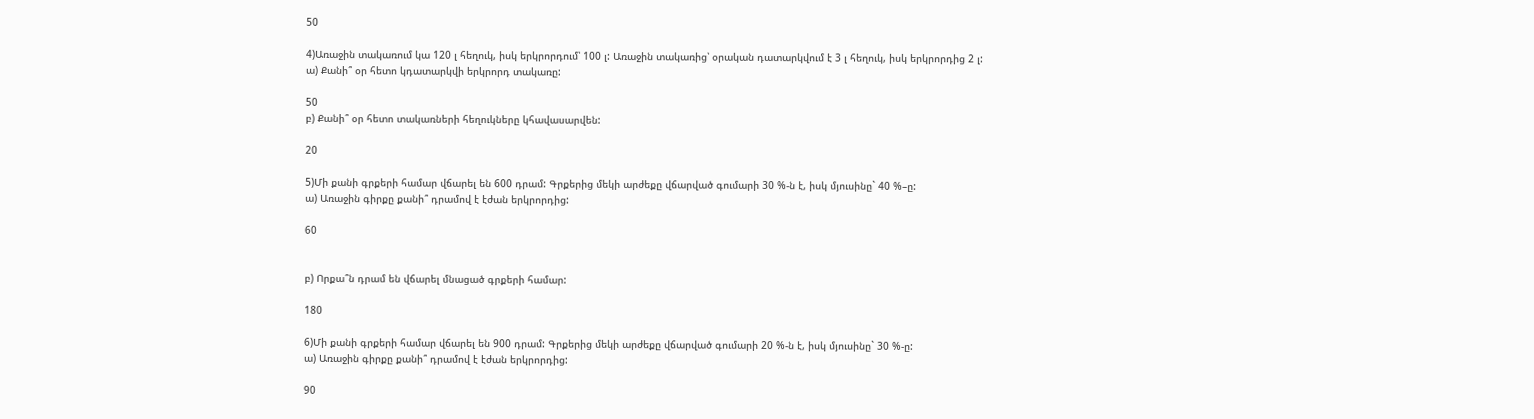50

4)Առաջին տակառում կա 120 լ հեղուկ, իսկ երկրորդում՝ 100 լ: Առաջին տակառից՝ օրական դատարկվում է 3 լ հեղուկ, իսկ երկրորդից 2 լ:
ա) Քանի՞ օր հետո կդատարկվի երկրորդ տակառը:

50
բ) Քանի՞ օր հետո տակառների հեղուկները կհավասարվեն:

20

5)Մի քանի գրքերի համար վճարել են 600 դրամ: Գրքերից մեկի արժեքը վճարված գումարի 30 %-ն է, իսկ մյուսինը` 40 %–ը:
ա) Առաջին գիրքը քանի՞ դրամով է էժան երկրորդից:

60


բ) Որքա՞ն դրամ են վճարել մնացած գրքերի համար:

180

6)Մի քանի գրքերի համար վճարել են 900 դրամ: Գրքերից մեկի արժեքը վճարված գումարի 20 %-ն է, իսկ մյուսինը` 30 %-ը:
ա) Առաջին գիրքը քանի՞ դրամով է էժան երկրորդից:

90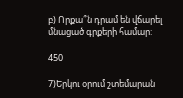բ) Որքա՞ն դրամ են վճարել մնացած գրքերի համար:

450

7)Երկու օրում շտեմարան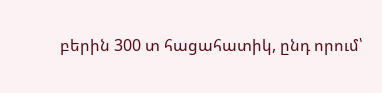բերին 300 տ հացահատիկ, ընդ որում՝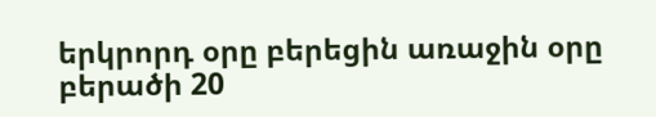երկրորդ օրը բերեցին առաջին օրը բերածի 20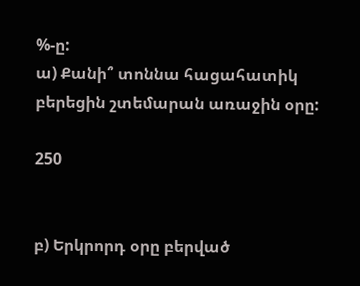%-ը:
ա) Քանի՞ տոննա հացահատիկ բերեցին շտեմարան առաջին օրը:

250


բ) Երկրորդ օրը բերված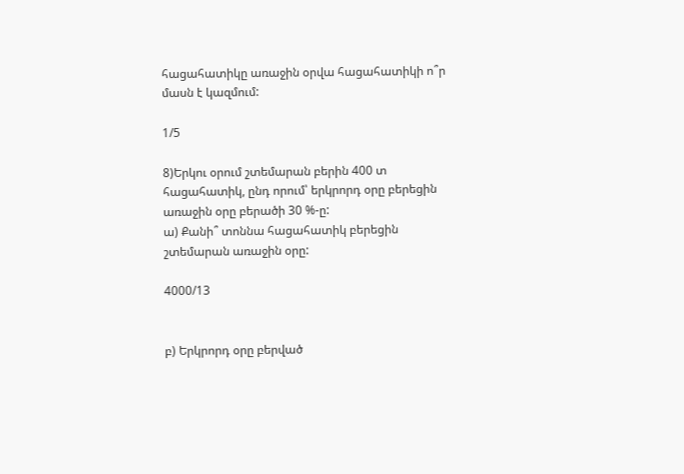հացահատիկը առաջին օրվա հացահատիկի ո՞ր մասն է կազմում:

1/5

8)Երկու օրում շտեմարան բերին 400 տ հացահատիկ, ընդ որում՝ երկրորդ օրը բերեցին առաջին օրը բերածի 30 %-ը:
ա) Քանի՞ տոննա հացահատիկ բերեցին շտեմարան առաջին օրը:

4000/13


բ) Երկրորդ օրը բերված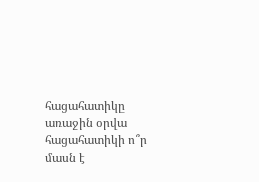հացահատիկը առաջին օրվա հացահատիկի ո՞ր մասն է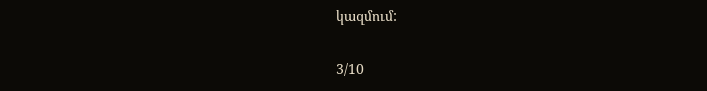կազմում:

3/10